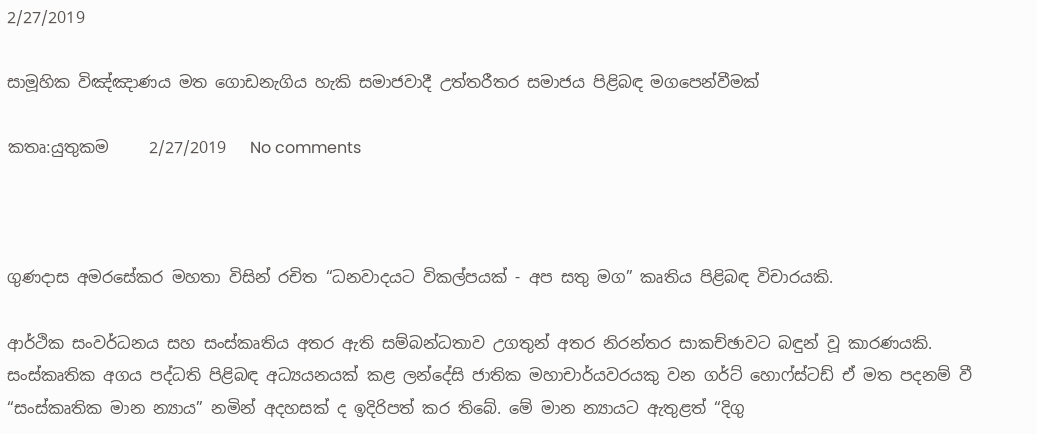2/27/2019

සාමූහික විඤ්ඤාණය මත ගොඩනැගිය හැකි සමාජවාදී උත්තරීතර සමාජය පිළිබඳ මගපෙන්වීමක්

කතෘ:යුතුකම     2/27/2019   No comments



ගුණදාස අමරසේකර මහතා විසින් රචිත “ධනවාදයට විකල්පයක් - අප සතු මග” කෘතිය පිළිබඳ විචාරයකි.

ආර්ථික සංවර්ධනය සහ සංස්කෘතිය අතර ඇති සම්බන්ධතාව උගතුන් අතර නිරන්තර සාකච්ඡාවට බඳුන් වූ කාරණයකි. සංස්කෘතික අගය පද්ධති පිළිබඳ අධ්‍යයනයක් කළ ලන්දේසි ජාතික මහාචාර්යවරයකු වන ගර්ට් හොෆ්ස්ටඩ් ඒ මත පදනම් වී “සංස්කෘතික මාන න්‍යාය” නමින් අදහසක් ද ඉදිරිපත් කර තිබේ. මේ මාන න්‍යායට ඇතුළත් “දිගු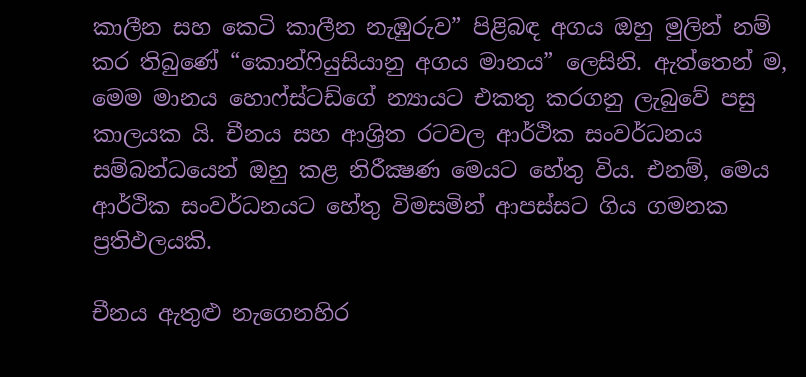කාලීන සහ කෙටි කාලීන නැඹුරුව” පිළිබඳ අගය ඔහු මුලින් නම් කර තිබුණේ “කොන්ෆියුසියානු අගය මානය” ලෙසිනි. ඇත්තෙන් ම, මෙම මානය හොෆ්ස්ටඩ්ගේ න්‍යායට එකතු කරගනු ලැබුවේ පසු කාලයක යි. චීනය සහ ආශ්‍රිත රටවල ආර්ථික සංවර්ධනය සම්බන්ධයෙන් ඔහු කළ නිරීක්‍ෂණ මෙයට හේතු විය. එනම්, මෙය ආර්ථික සංවර්ධනයට හේතු විමසමින් ආපස්සට ගිය ගමනක ප්‍රතිඵලයකි.

චීනය ඇතුළු නැගෙනහිර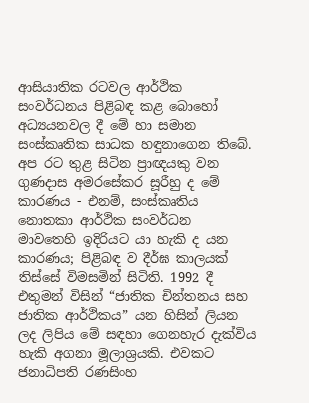ආසියාතික රටවල ආර්ථික සංවර්ධනය පිළිබඳ කළ බොහෝ අධ්‍යයනවල දී මේ හා සමාන සංස්කෘතික සාධක හඳුනාගෙන තිබේ. අප රට තුළ සිටින ප්‍රාඥයකු වන ගුණදාස අමරසේකර සූරීහු ද මේ කාරණය - එනම්, සංස්කෘතිය නොතකා ආර්ථික සංවර්ධන මාවතෙහි ඉදිරියට යා හැකි ද යන කාරණය; පිළිබඳ ව දීර්ඝ කාලයක් තිස්සේ විමසමින් සිටිති. 1992 දී එතුමන් විසින් “ජාතික චින්තනය සහ ජාතික ආර්ථිකය” යන හිසින් ලියන ලද ලිපිය මේ සඳහා ගෙනහැර දැක්විය හැකි අගනා මූලාශ්‍රයකි. එවකට ජනාධිපති රණසිංහ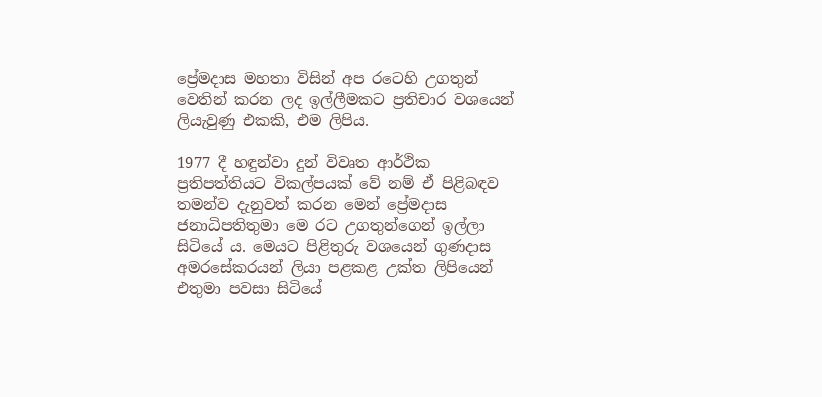ප්‍රේමදාස මහතා විසින් අප රටෙහි උගතුන් වෙතින් කරන ලද ඉල්ලීමකට ප්‍රතිචාර වශයෙන් ලියැවුණු එකකි, එම ලිපිය.

1977 දී හඳුන්වා දුන් විවෘත ආර්ථික ප්‍රතිපත්තියට විකල්පයක් වේ නම් ඒ පිළිබඳව තමන්ව දැනුවත් කරන මෙන් ප්‍රේමදාස ජනාධිපතිතුමා මෙ රට උගතුන්ගෙන් ඉල්ලා සිටියේ ය. මෙයට පිළිතුරු වශයෙන් ගුණදාස අමරසේකරයන් ලියා පළකළ උක්ත ලිපියෙන් එතුමා පවසා සිටියේ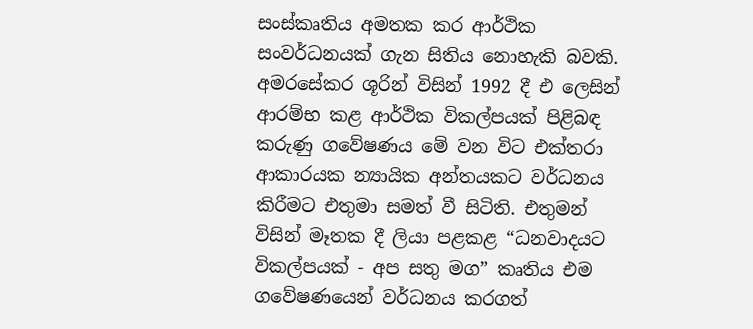සංස්කෘතිය අමතක කර ආර්ථික සංවර්ධනයක් ගැන සිතිය නොහැකි බවකි. අමරසේකර ශූරින් විසින් 1992 දී එ ලෙසින් ආරම්භ කළ ආර්ථික විකල්පයක් පිළිබඳ කරුණු ගවේෂණය මේ වන විට එක්තරා ආකාරයක න්‍යායික අන්තයකට වර්ධනය කිරීමට එතුමා සමත් වී සිටිති. එතුමන් විසින් මෑතක දී ලියා පළකළ “ධනවාදයට විකල්පයක් - අප සතු මග” කෘතිය එම ගවේෂණයෙන් වර්ධනය කරගත්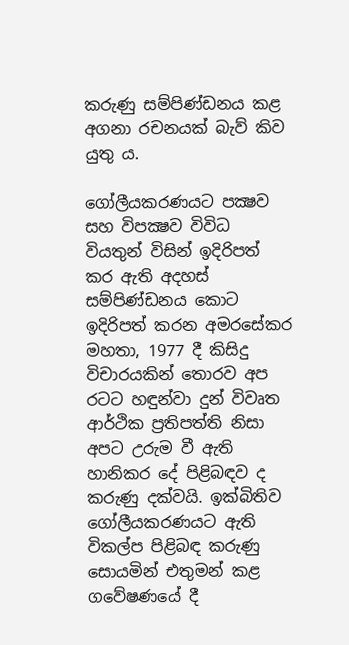කරුණු සම්පිණ්ඩනය කළ අගනා රචනයක් බැව් කිව යුතු ය.

ගෝලීයකරණයට පක්‍ෂව සහ විපක්‍ෂව විවිධ වියතුන් විසින් ඉදිරිපත් කර ඇති අදහස් සම්පිණ්ඩනය කොට ඉදිරිපත් කරන අමරසේකර මහතා, 1977 දී කිසිදු විචාරයකින් ත‍ොරව අප රටට හඳුන්වා දුන් විවෘත ආර්ථික ප්‍රතිපත්ති නිසා අපට උරුම වී ඇති හානිකර දේ පිළිබඳව ද කරුණු දක්වයි. ඉක්බිතිව ගෝලීයකරණයට ඇති විකල්ප පිළිබඳ කරුණු සොයමින් එතුමන් කළ ගවේෂණයේ දී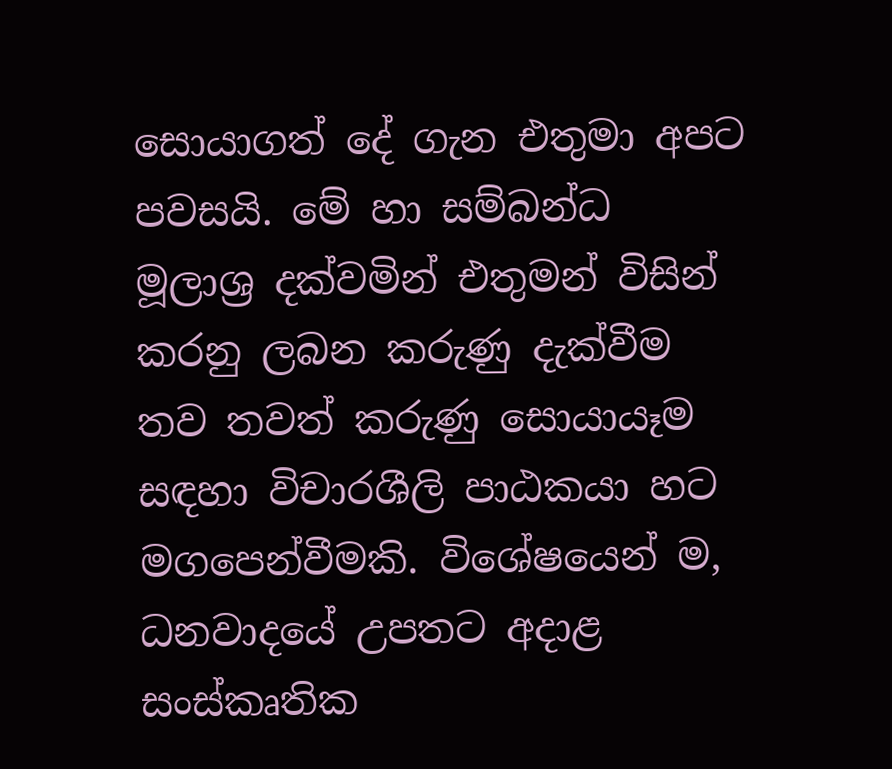සොයාගත් දේ ගැන එතුමා අපට පවසයි. මේ හා සම්බන්ධ මූලාශ්‍ර දක්වමින් එතුමන් විසින් කරනු ලබන කරුණු දැක්වීම තව තවත් කරුණු සොයායෑම සඳහා විචාරශීලි පාඨකයා හට මගපෙන්වීමකි. විශේෂයෙන් ම, ධනවාදයේ උපතට අදාළ සංස්කෘතික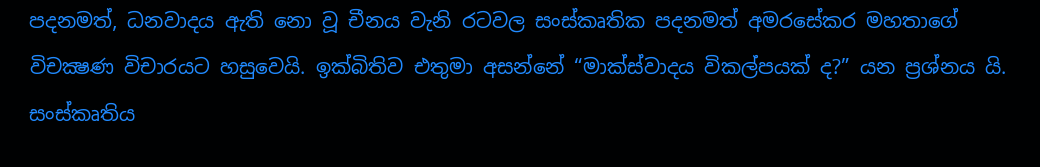පදනමත්, ධනවාදය ඇති නො වූ චීනය වැනි රටවල සංස්කෘතික පදනමත් අමරසේකර මහතාගේ විචක්‍ෂණ විචාරයට හසුවෙයි. ඉක්බිතිව එතුමා අසන්නේ “මාක්ස්වාදය විකල්පයක් ද?” යන ප්‍රශ්නය යි. සංස්කෘතිය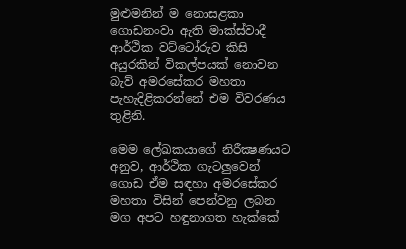මුළුමනින් ම නොසළකා ගොඩනංවා ඇති මාක්ස්වාදී ආර්ථික වට්ටෝරුව කිසි අයුරකින් විකල්පයක් නොවන බැව් අමරසේකර මහතා පැහැදිළිකරන්නේ එම විවරණය තුළිනි.

මෙම ලේඛකයාගේ නිරීක්‍ෂණයට අනුව, ආර්ථික ගැටලුවෙන් ගොඩ ඒම සඳහා අමරසේකර මහතා විසින් පෙන්වනු ලබන මග අපට හඳුනාගත හැක්කේ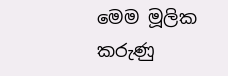මෙම මූලික කරුණු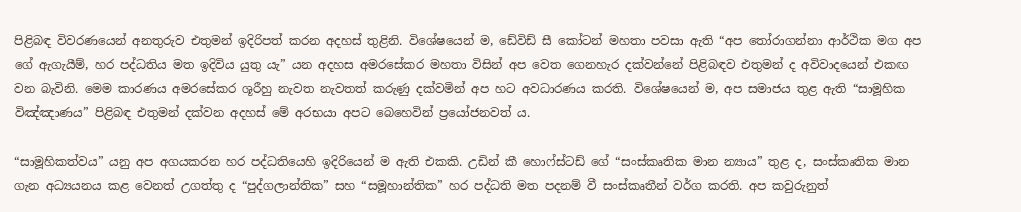පිළිබඳ විවරණයෙන් අනතුරුව එතුමන් ඉදිරිපත් කරන අදහස් තුළිනි. විශේෂයෙන් ම, ඩේවිඩ් සී කෝටන් මහතා පවසා ඇති “අප තෝරාගන්නා ආර්ථික මග අප ගේ ඇගැයීම්, හර පද්ධතිය මත ඉදිවිය යුතු යැ” යන අදහස අමරසේකර මහතා විසින් අප වෙත ගෙනහැර දක්වන්නේ පිළිබඳව එතුමන් ද අවිවාදයෙන් එකඟ වන බැවිනි. මෙම කාරණය අමරසේකර ශූරීහු නැවත නැවතත් කරුණු දක්වමින් අප හට අවධාරණය කරති. විශේෂයෙන් ම, අප සමාජය තුළ ඇති “සාමූහික විඤ්ඤාණය” පිළිබඳ එතුමන් දක්වන අදහස් මේ අරභයා අපට බෙහෙවින් ප්‍රයෝජනවත් ය.

“සාමූහිකත්වය” යනු අප අගයකරන හර පද්ධතියෙහි ඉදිරියෙන් ම ඇති එකකි. උඩින් කී හොෆ්ස්ටඩ් ගේ “සංස්කෘතික මාන න්‍යාය” තුළ ද, සංස්කෘතික මාන ගැන අධ්‍යයනය කළ වෙනත් උගත්තු ද “පුද්ගලාන්තික” සහ “සමූහාන්තික” හර පද්ධති මත පදනම් වී සංස්කෘතීන් වර්ග කරති. අප කවුරුනුත්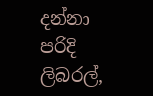දන්නා පරිදි ලිබරල්,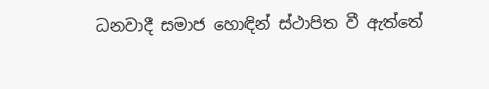ධනවාදී සමාජ හොඳින් ස්ථාපිත වී ඇත්තේ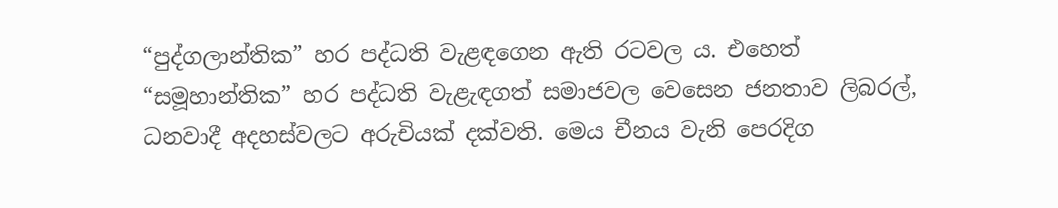“පුද්ගලාන්තික” හර පද්ධති වැළඳගෙන ඇති රටවල ය. එහෙත් “සමූහාන්තික” හර පද්ධති වැළැඳගත් සමාජවල වෙසෙන ජනතාව ලිබරල්, ධනවාදී අදහස්වලට අරුචියක් දක්වති. මෙය චීනය වැනි පෙරදිග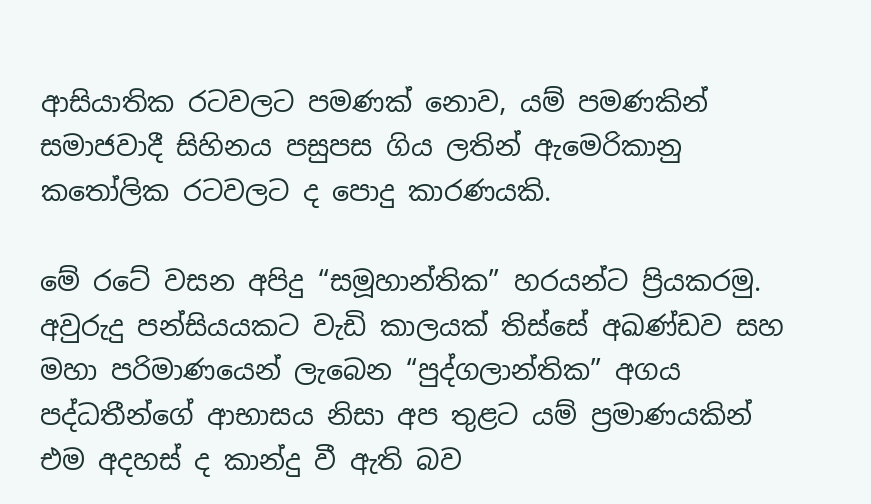ආසියාතික රටවලට පමණක් නොව, යම් පමණකින් සමාජවාදී සිහිනය පසුපස ගිය ලතින් ඇමෙරිකානු කතෝලික රටවලට ද පොදු කාරණයකි.

මේ රටේ වසන අපිදු “සමූහාන්තික” හරයන්ට ප්‍රියකරමු. අවුරුදු පන්සියයකට වැඩි කාලයක් තිස්සේ අඛණ්ඩව සහ මහා පරිමාණයෙන් ලැබෙන “පුද්ගලාන්තික” අගය පද්ධතීන්ගේ ආභාසය නිසා අප තුළට යම් ප්‍රමාණයකින් එම අදහස් ද කාන්දු වී ඇති බව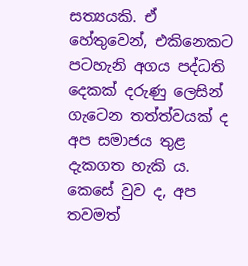සත්‍යයකි. ඒ හේතුවෙන්, එකිනෙකට පටහැනි අගය පද්ධති දෙකක් දරුණු ලෙසින් ගැටෙන තත්ත්වයක් ද අප සමාජය තුළ දැකගත හැකි ය. කෙසේ වුව ද, අප තවමත්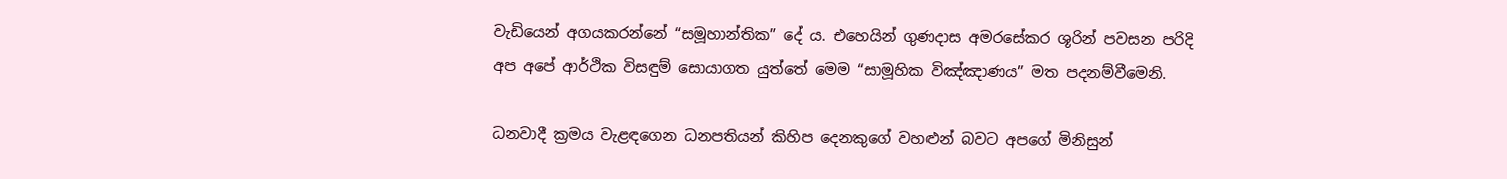වැඩියෙන් අගයකරන්නේ “සමූහාන්තික” දේ ය. එහෙයින් ගුණදාස අමරසේකර ශූරින් පවසන පරිදි අප අපේ ආර්ථික විසඳුම් සොයාගත යුත්තේ මෙම “සාමූහික විඤ්ඤාණය” මත පදනම්වීමෙනි.

ධනවාදී ක්‍රමය වැළඳගෙන ධනපතියන් කිහිප දෙනකුගේ වහළුන් බවට අපගේ මිනිසුන්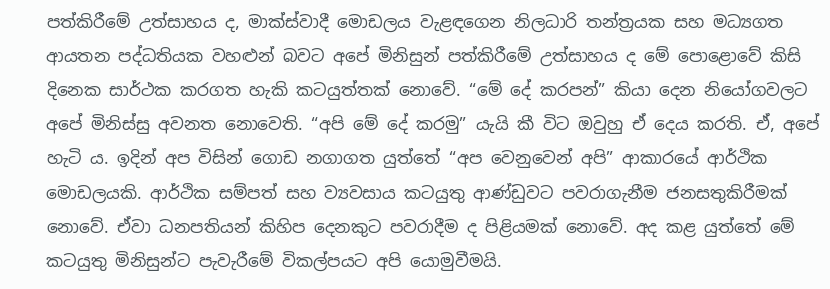පත්කිරීමේ උත්සාහය ද, මාක්ස්වාදී මොඩලය වැළඳගෙන නිලධාරි තන්ත්‍රයක සහ මධ්‍යගත ආයතන පද්ධතියක වහළුන් බවට අපේ මිනිසුන් පත්කිරීමේ උත්සාහය ද මේ පොළොවේ කිසි දිනෙක සාර්ථක කරගත හැකි කටයුත්තක් නොවේ. “මේ දේ කරපන්” කියා දෙන නියෝගවලට අපේ මිනිස්සු අවනත නොවෙති. “අපි මේ දේ කරමු” යැයි කී විට ඔවුහු ඒ දෙය කරති. ඒ, අපේ හැටි ය. ඉදින් අප විසින් ගොඩ නගාගත යුත්තේ “අප වෙනුවෙන් අපි” ආකාරයේ ආර්ථික මොඩලයකි. ආර්ථික සම්පත් සහ ව්‍යවසාය කටයුතු ආණ්ඩුවට පවරාගැනීම ජනසතුකිරීමක් නොවේ. ඒවා ධනපතියන් කිහිප දෙනකුට පවරාදීම ද පිළියමක් නොවේ. අද කළ යුත්තේ මේ කටයුතු මිනිසුන්ට පැවැරීමේ විකල්පයට අපි යොමුවීමයි.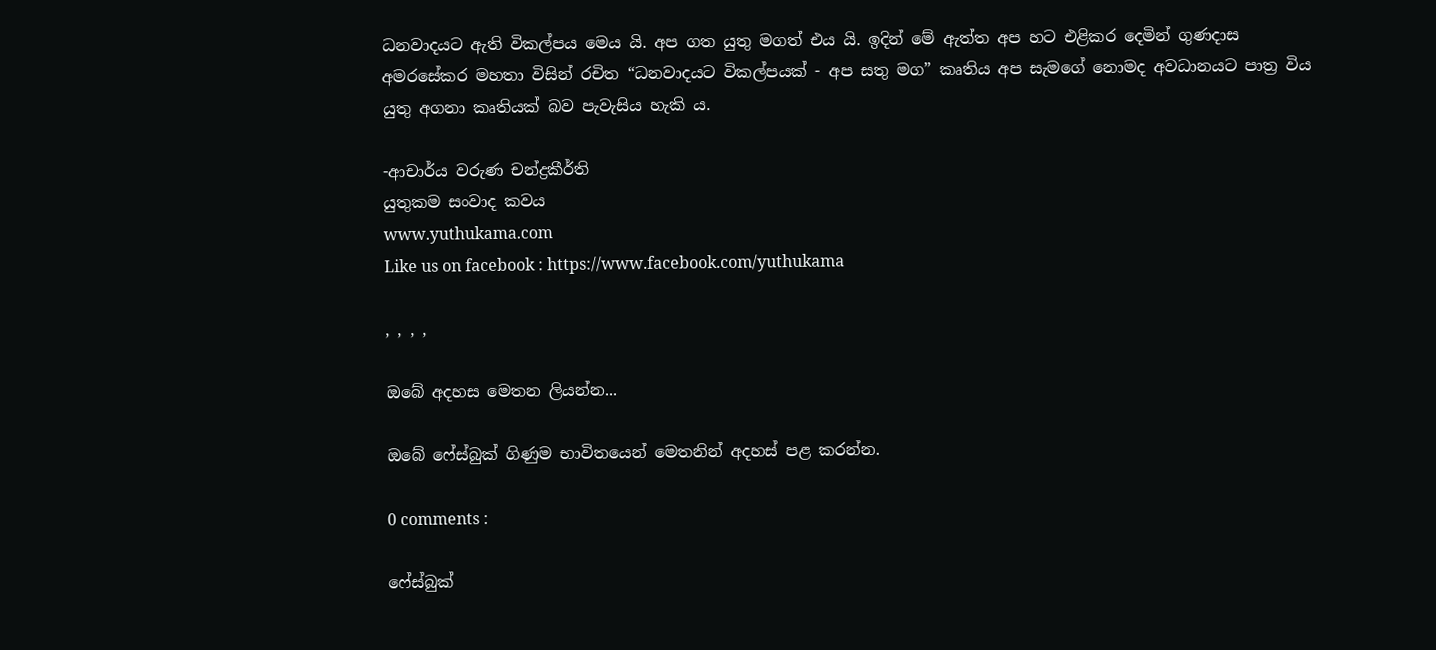ධනවාදයට ඇති විකල්පය මෙය යි. අප ගත යුතු මගත් එය යි. ඉදින් මේ ඇත්ත අප හට එළිකර දෙමින් ගුණදාස අමරසේකර මහතා විසින් රචිත “ධනවාදයට විකල්පයක් - අප සතු මග” කෘතිය අප සැමගේ නොමද අවධානයට පාත්‍ර විය යුතු අගනා කෘතියක් බව පැවැසිය හැකි ය.

-ආචාර්ය වරුණ චන්ද්‍රකීර්ති
යුතුකම සංවාද කවය
www.yuthukama.com
Like us on facebook : https://www.facebook.com/yuthukama

, , , ,

ඔබේ අදහස මෙතන ලියන්න...

ඔබේ ෆේස්බුක් ගිණුම භාවිතයෙන් මෙතනින් අදහස් පළ කරන්න.

0 comments :

ෆේස්බුක්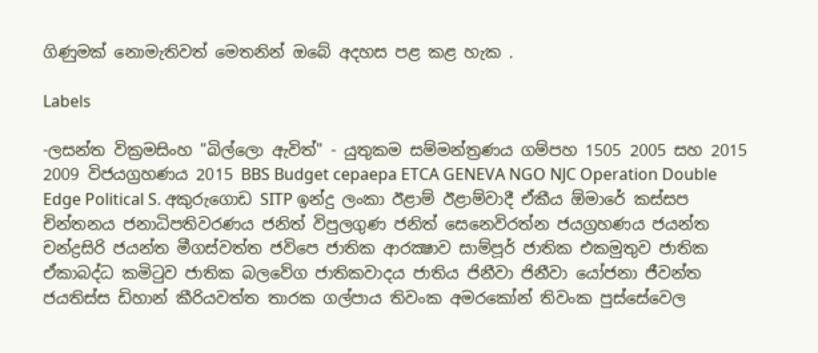ගිණුමක් නොමැතිවත් මෙතනින් ඔබේ අදහස පළ කළ හැක .

Labels

-ලසන්ත වික්‍රමසිංහ "බිල්ලො ඇවිත්" - යුතුකම සම්මන්ත්‍රණය ගම්පහ 1505 2005 සහ 2015 2009 විජයග්‍රහණය 2015 BBS Budget cepaepa ETCA GENEVA NGO NJC Operation Double Edge Political S. අකුරුගොඩ SITP ඉන්දු ලංකා ඊළාම් ඊළාම්වාදී ඒකීය ඕමාරේ කස්‌සප චින්තනය ජනාධිපතිවරණය ජනිත් විපුලගුණ ජනිත් සෙනෙවිරත්න ජයග්‍රහණය ජයන්ත චන්ද්‍රසිරි ජයන්ත මීගස්වත්ත ජවිපෙ ජාතික ආරක්‍ෂාව සාම්පූර් ජාතික එකමුතුව ජාතික ඒකාබද්ධ කමිටුව ජාතික බලවේග ජාතිකවාදය ජාතිය ජිනීවා ජිනීවා යෝජනා ජීවන්ත ජයතිස්ස ඩිහාන් කීරියවත්ත තාරක ගල්පාය තිවංක අමරකෝන් තිවංක පුස්සේවෙල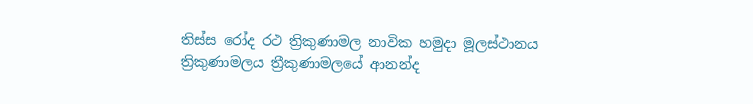තිස්‌ස රෝද රථ ත්‍රිකුණාමල නාවික හමුදා මූලස්‌ථානය ත්‍රිකුණාමලය ත්‍රීකුණාමලයේ ආනන්ද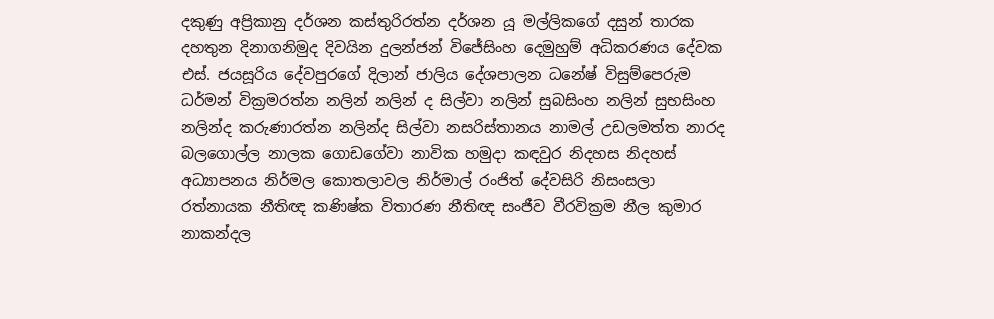දකුණු අප්‍රිකානු දර්ශන කස්තුරිරත්න දර්ශන යූ මල්ලිකගේ දසුන් තාරක දහතුන දිනාගනිමුද දිවයින දුලන්ජන් විජේසිංහ දෙමුහුම් අධිකරණය දේවක එස්. ජයසූරිය දේවපුරගේ දිලාන් ජාලිය දේශපාලන ධනේෂ් විසුම්පෙරුම ධර්මන් වික්‍රමරත්න නලින් නලින් ද සිල්වා නලින් සුබසිංහ නලින් සුභසිංහ නලින්ද කරුණාරත්න නලින්ද සිල්වා නසරිස්‌තානය නාමල් උඩලමත්ත නාරද බලගොල්ල නාලක ගොඩගේවා නාවික හමුදා කඳවුර නිදහස නිදහස් අධ්‍යාපනය නිර්මල කොතලාවල නිර්මාල් රංජිත් දේවසිරි නිසංසලා රත්නායක නීතිඥ කණිෂ්ක විතාරණ නීතිඥ සංජීව වීරවික්‍රම නීල කුමාර නාකන්දල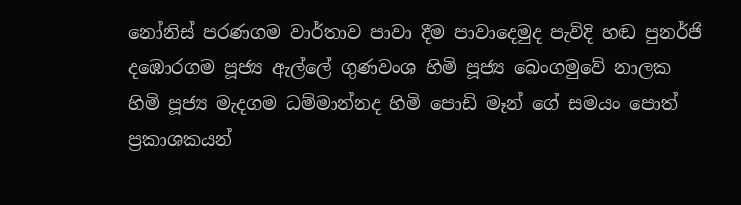නෝනිස් පරණගම වාර්තාව පාවා දීම පාවාදෙමුද පැවිදි හඬ පුනර්ජි දඹොරගම පූජ්‍ය ඇල්ලේ ගුණවංශ හිමි පූජ්‍ය බෙංගමුවේ නාලක හිමි පූජ්‍ය මැදගම ධම්මාන්නද හිමි පොඩි මෑන් ගේ සමයං පොත් ප්‍රකාශකයන්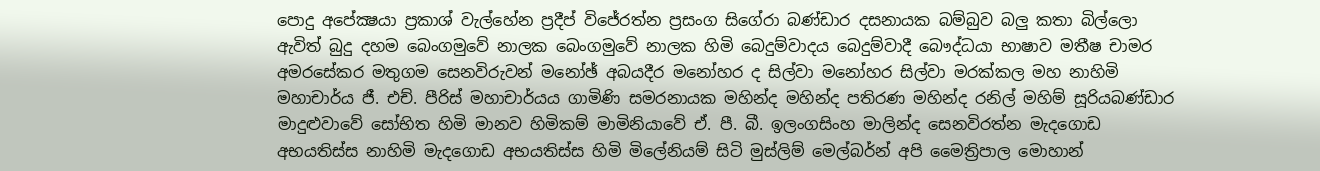පොදු අපේක්‍ෂයා ප්‍රකාශ් වැල්හේන ප්‍රදීප් විජේරත්න ප්‍රසංග සිගේරා බණ්ඩාර දසනායක බම්බුව බලු කතා බිල්ලො ඇවිත් බුදු දහම බෙංගමුවේ නාලක බෙංගමුවේ නාලක හිමි බෙදුම්වාදය බෙදුම්වාදී බෞද්ධයා භාෂාව මතීෂ චාමර අමරසේකර මතුගම සෙනවිරුවන් මනෝඡ් අබයදීර මනෝහර ද සිල්වා මනෝහර සිල්වා මරක්කල මහ නාහිමි මහාචාර්ය ජී. එච්. පීරිස් මහාචාර්යය ගාමිණි සමරනායක මහින්ද මහින්ද පතිරණ මහින්ද රනිල් මහිම් සූරියබණ්ඩාර මාදුළුවාවේ සෝභිත හිමි මානව හිමිකම් මාමිනියාවේ ඒ. පී. බී. ඉලංගසිංහ මාලින්ද සෙනවිරත්න මැදගොඩ අභයතිස්ස නාහිමි මැදගොඩ අභයතිස්ස හිමි මිලේනියම් සිටි මුස්‌ලිම් මෙල්බර්න් අපි මෛත්‍රිපාල මොහාන්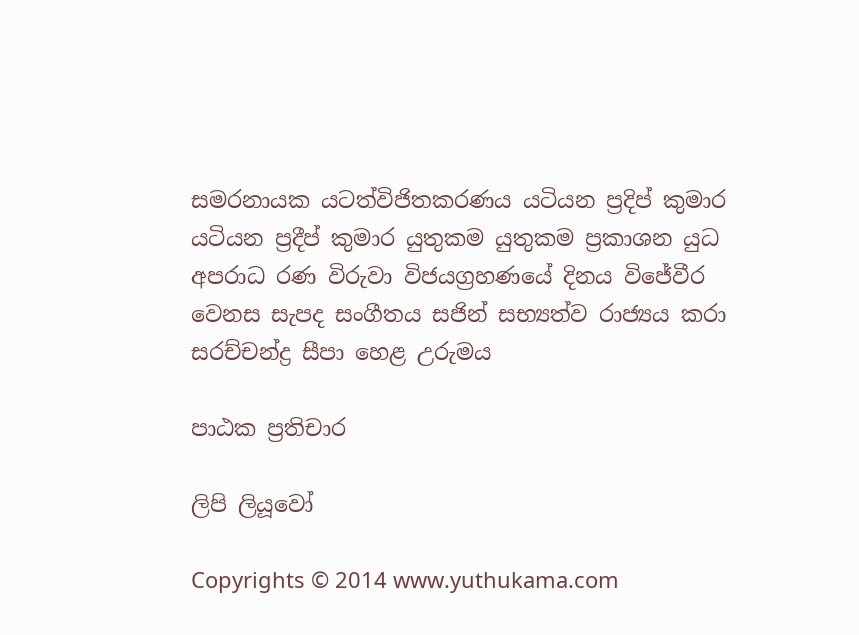සමරනායක යටත්විජිතකරණය යටියන ප්‍රදිප් කුමාර යටියන ප්‍රදීප් කුමාර යුතුකම යුතුකම ප්‍රකාශන යුධ අපරාධ රණ විරුවා විජයග්‍රහණයේ දිනය විජේවීර වෙනස සැපද සංගීතය සජින් සභ්‍යත්ව රාජ්‍යය කරා සරච්චන්ද්‍ර සීපා හෙළ උරුමය

පාඨක ප්‍රතිචාර

ලිපි ලියූවෝ

Copyrights © 2014 www.yuthukama.com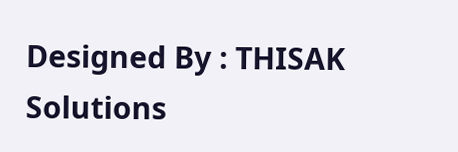Designed By : THISAK Solutions